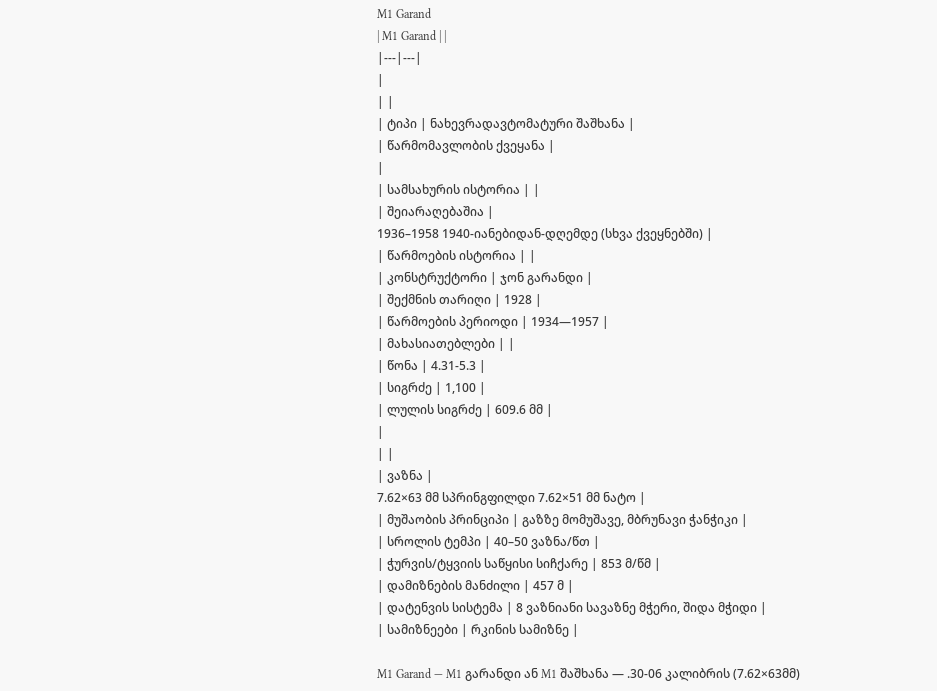M1 Garand
| M1 Garand | |
|---|---|
|
| |
| ტიპი | ნახევრადავტომატური შაშხანა |
| წარმომავლობის ქვეყანა |
|
| სამსახურის ისტორია | |
| შეიარაღებაშია |
1936–1958 1940-იანებიდან-დღემდე (სხვა ქვეყნებში) |
| წარმოების ისტორია | |
| კონსტრუქტორი | ჯონ გარანდი |
| შექმნის თარიღი | 1928 |
| წარმოების პერიოდი | 1934—1957 |
| მახასიათებლები | |
| წონა | 4.31-5.3 |
| სიგრძე | 1,100 |
| ლულის სიგრძე | 609.6 მმ |
|
| |
| ვაზნა |
7.62×63 მმ სპრინგფილდი 7.62×51 მმ ნატო |
| მუშაობის პრინციპი | გაზზე მომუშავე, მბრუნავი ჭანჭიკი |
| სროლის ტემპი | 40–50 ვაზნა/წთ |
| ჭურვის/ტყვიის საწყისი სიჩქარე | 853 მ/წმ |
| დამიზნების მანძილი | 457 მ |
| დატენვის სისტემა | 8 ვაზნიანი სავაზნე მჭერი, შიდა მჭიდი |
| სამიზნეები | რკინის სამიზნე |

M1 Garand — M1 გარანდი ან M1 შაშხანა — .30-06 კალიბრის (7.62×63მმ)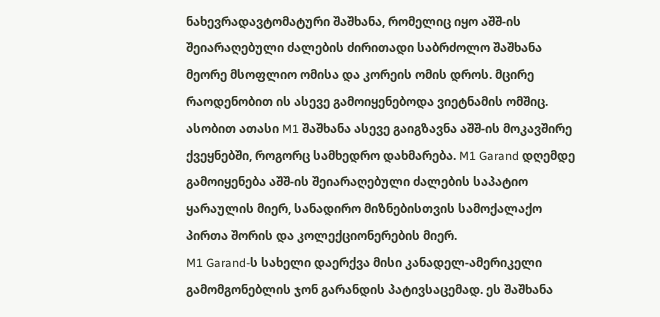ნახევრადავტომატური შაშხანა, რომელიც იყო აშშ-ის შეიარაღებული ძალების ძირითადი საბრძოლო შაშხანა მეორე მსოფლიო ომისა და კორეის ომის დროს. მცირე რაოდენობით ის ასევე გამოიყენებოდა ვიეტნამის ომშიც. ასობით ათასი M1 შაშხანა ასევე გაიგზავნა აშშ-ის მოკავშირე ქვეყნებში, როგორც სამხედრო დახმარება. M1 Garand დღემდე გამოიყენება აშშ-ის შეიარაღებული ძალების საპატიო ყარაულის მიერ, სანადირო მიზნებისთვის სამოქალაქო პირთა შორის და კოლექციონერების მიერ.
M1 Garand-ს სახელი დაერქვა მისი კანადელ-ამერიკელი გამომგონებლის ჯონ გარანდის პატივსაცემად. ეს შაშხანა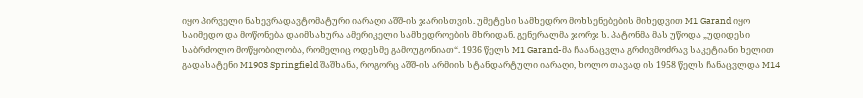იყო პირველი ნახევრადავტომატური იარაღი აშშ-ის ჯარისთვის. უმეტესი სამხედრო მოხსენებების მიხედვით M1 Garand იყო საიმედო და მოწონება დაიმსახურა ამერიკელი სამხედროების მხრიდან. გენერალმა ჯორჯ ს. პატონმა მას უწოდა „უდიდესი საბრძოლო მოწყობილობა, რომელიც ოდესმე გამოუგონიათ“. 1936 წელს M1 Garand-მა ჩაანაცვლა გრძივმოძრავ საკეტიანი ხელით გადასატენი M1903 Springfield შაშხანა, როგორც აშშ-ის არმიის სტანდარტული იარაღი, ხოლო თავად ის 1958 წელს ჩანაცვლდა M14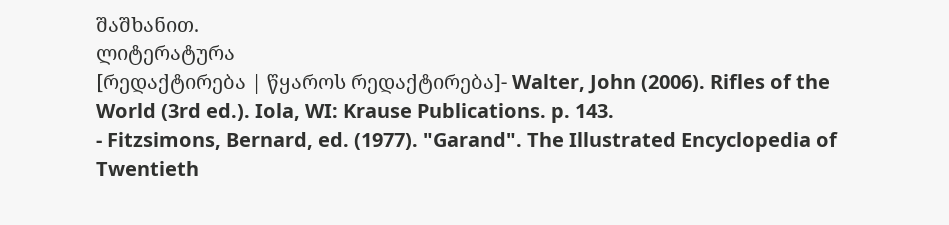შაშხანით.
ლიტერატურა
[რედაქტირება | წყაროს რედაქტირება]- Walter, John (2006). Rifles of the World (3rd ed.). Iola, WI: Krause Publications. p. 143.
- Fitzsimons, Bernard, ed. (1977). "Garand". The Illustrated Encyclopedia of Twentieth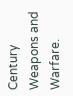Century Weapons and Warfare.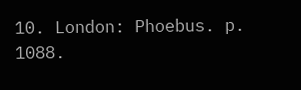10. London: Phoebus. p. 1088.